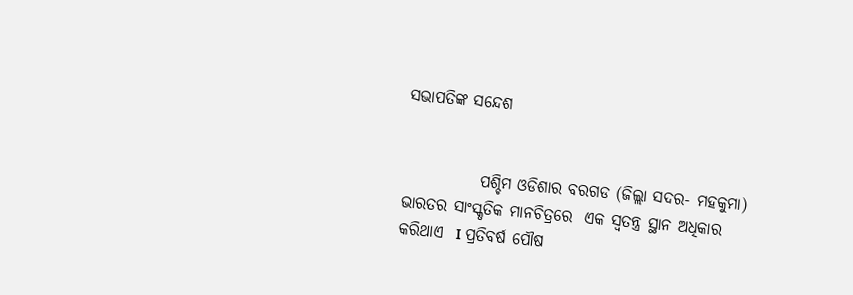ସଭାପତିଙ୍କ ସନ୍ଦେଶ


            ପଶ୍ଚିମ ଓଡିଶାର ବରଗଡ (ଜିଲ୍ଲା ସଦର- ମହକୁମା) ଭାରତର ସାଂସ୍କୃତିକ ମାନଚିତ୍ରରେ  ଏକ ସ୍ୱତନ୍ତ୍ର ସ୍ଥାନ ଅଧିକାର କରିଥାଏ  I ପ୍ରତିବର୍ଷ ପୌଷ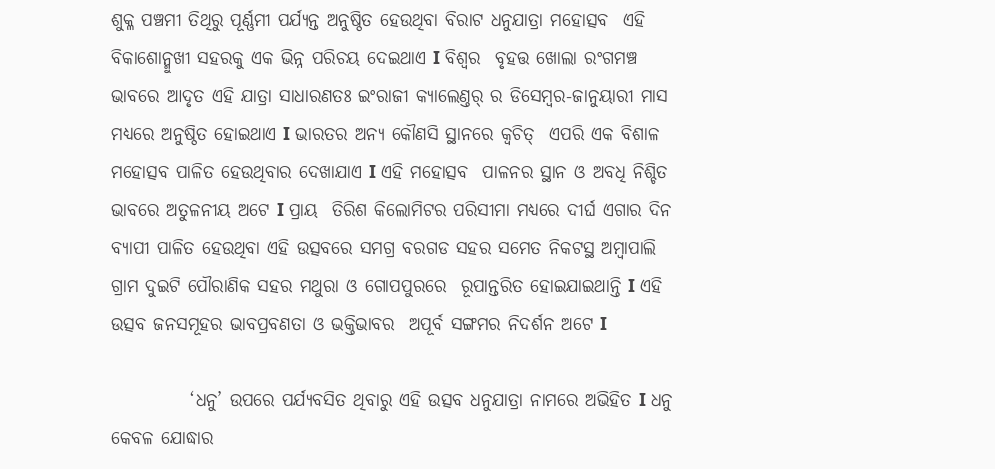ଶୁକ୍ଳ ପଞ୍ଚମୀ ତିଥିରୁ ପୂର୍ଣ୍ଣମୀ ପର୍ଯ୍ୟନ୍ତ ଅନୁଷ୍ଠିତ ହେଉଥିବା ବିରାଟ ଧନୁଯାତ୍ରା ମହୋତ୍ସବ  ଏହି ବିକାଶୋନ୍ମୁଖୀ ସହରକୁ ଏକ ଭିନ୍ନ ପରିଚୟ ଦେଇଥାଏ I ବିଶ୍ୱର  ବୃହତ୍ତ ଖୋଲା ରଂଗମଞ୍ଚ ଭାବରେ ଆଦୃତ ଏହି ଯାତ୍ରା ସାଧାରଣତଃ ଇଂରାଜୀ କ୍ୟାଲେଣ୍ତର୍ ର ଡିସେମ୍ବର-ଜାନୁୟାରୀ ମାସ ମଧ୍ୟରେ ଅନୁଷ୍ଠିତ ହୋଇଥାଏ I ଭାରତର ଅନ୍ୟ କୌଣସି ସ୍ଥାନରେ କ୍ୱଚିତ୍  ଏପରି ଏକ ବିଶାଳ ମହୋତ୍ସବ ପାଳିତ ହେଉଥିବାର ଦେଖାଯାଏ I ଏହି ମହୋତ୍ସବ  ପାଳନର ସ୍ଥାନ ଓ ଅବଧି ନିଶ୍ଚିତ ଭାବରେ ଅତୁଳନୀୟ ଅଟେ I ପ୍ରାୟ  ତିରିଶ କିଲୋମିଟର ପରିସୀମା ମଧ୍ୟରେ ଦୀର୍ଘ ଏଗାର ଦିନ ବ୍ୟାପୀ ପାଳିତ ହେଉଥିବା ଏହି ଉତ୍ସବରେ ସମଗ୍ର ବରଗଡ ସହର ସମେତ ନିକଟସ୍ଥ ଅମ୍ବାପାଲି ଗ୍ରାମ ଦୁଇଟି ପୌରାଣିକ ସହର ମଥୁରା ଓ ଗୋପପୁରରେ  ରୂପାନ୍ତରିତ ହୋଇଯାଇଥାନ୍ତି I ଏହି ଉତ୍ସବ ଜନସମୂହର ଭାବପ୍ରବଣତା ଓ ଭକ୍ତିଭାବର  ଅପୂର୍ବ ସଙ୍ଗମର ନିଦର୍ଶନ ଅଟେ I

           ‘ଧନୁ’ ଉପରେ ପର୍ଯ୍ୟବସିତ ଥିବାରୁ ଏହି ଉତ୍ସବ ଧନୁଯାତ୍ରା ନାମରେ ଅଭିହିତ I ଧନୁ କେବଳ ଯୋଦ୍ଧାର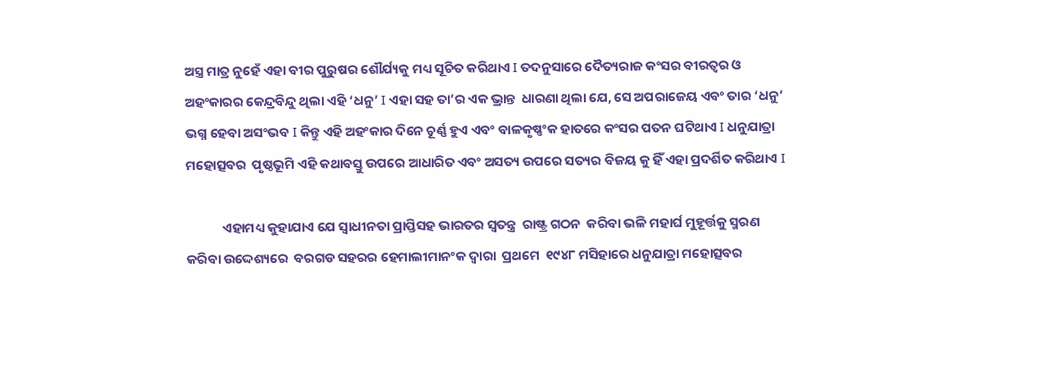ଅସ୍ତ୍ର ମାତ୍ର ନୁହେଁ ଏହା ବୀର ପୁରୁଷର ଶୌର୍ଯ୍ୟକୁ ମଧ୍ୟ ସୂଚିତ କରିଥାଏ I ତଦନୁସାରେ ଦୈତ୍ୟରାଜ କଂସର ବୀରତ୍ୱର ଓ ଅହଂକାରର କେନ୍ଦ୍ରବିନ୍ଦୁ ଥିଲା ଏହି ‘ଧନୁ’ I ଏହା ସହ ତା’ର ଏକ ଭ୍ରାନ୍ତ  ଧାରଣା ଥିଲା ଯେ, ସେ ଅପରାଜେୟ ଏବଂ ତାର ‘ଧନୁ’ ଭଗ୍ନ ହେବା ଅସଂଭବ I କିନ୍ତୁ ଏହି ଅହଂକାର ଦିନେ ଚୂର୍ଣ୍ଣ ହୁଏ ଏବଂ ବାଳକୃଷ୍ଣଂକ ହାତରେ କଂସର ପତନ ଘଟିଥାଏ I ଧନୁଯାତ୍ରା ମହୋତ୍ସବର  ପୃଷ୍ଠଭୂମି ଏହି କଥାବସ୍ତୁ ଉପରେ ଆଧାରିତ ଏବଂ ଅସତ୍ୟ ଉପରେ ସତ୍ୟର ବିଜୟ କୁ ହିଁ ଏହା ପ୍ରଦର୍ଶିତ କରିଥାଏ I

            ଏହାମଧ୍ୟ କୁହାଯାଏ ଯେ ସ୍ୱାଧୀନତା ପ୍ରାପ୍ତିସହ ଭାରତର ସ୍ୱତନ୍ତ୍ର  ରାଷ୍ଟ୍ର ଗଠନ  କରିବା ଭଳି ମହାର୍ଘ ମୁହୂର୍ତ୍ତକୁ ସ୍ମରଣ କରିବା ଉଦ୍ଦେଶ୍ୟରେ  ବରଗଡ ସହରର ହେମାଲୀମାନଂକ ଦ୍ୱାରା  ପ୍ରଥମେ  ୧୯୪୮ ମସିହାରେ ଧନୁଯାତ୍ରା ମହୋତ୍ସବର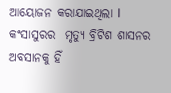ଆୟୋଜନ କରାଯାଇଥିଲା I  କଂସାସୁରର  ମୃତ୍ୟୁ ବ୍ରିଟିଶ ଶାସନର ଅବସାନକୁ ହିଁ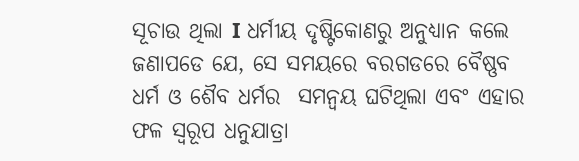ସୂଚାଉ ଥିଲା I ଧର୍ମୀୟ ଦୃଷ୍ଟିକୋଣରୁ ଅନୁଧ୍ୟାନ କଲେ ଜଣାପଡେ ଯେ, ସେ ସମୟରେ ବରଗଡରେ ବୈଷ୍ଣବ ଧର୍ମ ଓ ଶୈବ ଧର୍ମର  ସମନ୍ୱୟ ଘଟିଥିଲା ଏବଂ ଏହାର ଫଳ ସ୍ୱରୂପ ଧନୁଯାତ୍ରା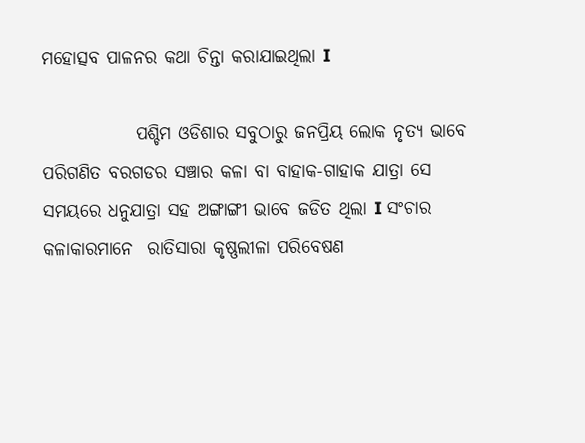ମହୋତ୍ସବ ପାଳନର କଥା ଚିନ୍ତା କରାଯାଇଥିଲା I

             ପଶ୍ଚିମ ଓଡିଶାର ସବୁଠାରୁ ଜନପ୍ରିୟ ଲୋକ ନୃତ୍ୟ ଭାବେ ପରିଗଣିତ ବରଗଡର ସଞ୍ଚାର କଳା ବା ବାହାକ-ଗାହାକ ଯାତ୍ରା ସେ ସମୟରେ ଧନୁଯାତ୍ରା ସହ ଅଙ୍ଗାଙ୍ଗୀ ଭାବେ ଜଡିତ ଥିଲା I ସଂଚାର କଳାକାରମାନେ  ରାତିସାରା କୃଷ୍ଣଲୀଳା ପରିବେଷଣ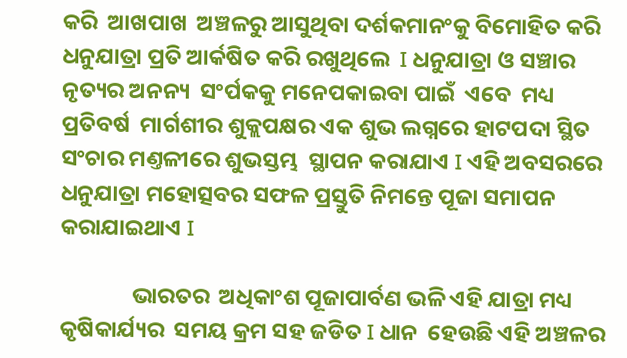କରି  ଆଖପାଖ  ଅଞ୍ଚଳରୁ ଆସୁଥିବା ଦର୍ଶକମାନଂକୁ ବିମୋହିତ କରି ଧନୁଯାତ୍ରା ପ୍ରତି ଆର୍କଷିତ କରି ରଖୁଥିଲେ  I ଧନୁଯାତ୍ରା ଓ ସଞ୍ଚାର ନୃତ୍ୟର ଅନନ୍ୟ  ସଂର୍ପକକୁ ମନେପକାଇବା ପାଇଁ  ଏବେ  ମଧ୍ୟ  ପ୍ରତିବର୍ଷ  ମାର୍ଗଶୀର ଶୁକ୍ଲପକ୍ଷର ଏକ ଶୁଭ ଲଗ୍ନରେ ହାଟପଦା ସ୍ଥିତ ସଂଚାର ମଣ୍ତଳୀରେ ଶୁଭସ୍ତମ୍ଭ  ସ୍ଥାପନ କରାଯାଏ I ଏହି ଅବସରରେ ଧନୁଯାତ୍ରା ମହୋତ୍ସବର ସଫଳ ପ୍ରସ୍ତୁତି ନିମନ୍ତେ ପୂଜା ସମାପନ କରାଯାଇଥାଏ I

              ଭାରତର  ଅଧିକାଂଶ ପୂଜାପାର୍ବଣ ଭଳି ଏହି ଯାତ୍ରା ମଧ୍ୟ କୃଷିକାର୍ଯ୍ୟର  ସମୟ କ୍ରମ ସହ ଜଡିତ I ଧାନ  ହେଉଛି ଏହି ଅଞ୍ଚଳର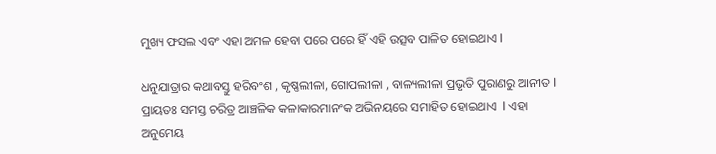ମୁଖ୍ୟ ଫସଲ ଏବଂ ଏହା ଅମଳ ହେବା ପରେ ପରେ ହିଁ ଏହି ଉତ୍ସବ ପାଳିତ ହୋଇଥାଏ I

ଧନୁଯାତ୍ରାର କଥାବସ୍ତୁ ହରିବଂଶ , କୃଷ୍ଣଲୀଳା, ଗୋପଲୀଳା , ବାଳ୍ୟଲୀଳା ପ୍ରଭୃତି ପୁରାଣରୁ ଆନୀତ I ପ୍ରାୟତଃ ସମସ୍ତ ଚରିତ୍ର ଆଞ୍ଚଳିକ କଳାକାରମାନଂକ ଅଭିନୟରେ ସମାହିତ ହୋଇଥାଏ  I ଏହା ଅନୁମେୟ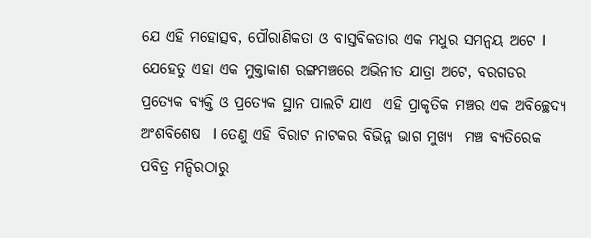ଯେ ଏହି ମହୋତ୍ସବ, ପୌରାଣିକତା ଓ ବାସ୍ତବିକତାର ଏକ ମଧୁର ସମନ୍ୱୟ ଅଟେ I ଯେହେତୁ ଏହା ଏକ ମୁକ୍ତାକାଶ ରଙ୍ଗମଞ୍ଚରେ ଅଭିନୀତ ଯାତ୍ରା ଅଟେ, ବରଗଡର ପ୍ରତ୍ୟେକ ବ୍ୟକ୍ତି ଓ ପ୍ରତ୍ୟେକ ସ୍ଥାନ ପାଲଟି ଯାଏ  ଏହି ପ୍ରାକୃତିକ ମଞ୍ଚର ଏକ ଅବିଚ୍ଛେଦ୍ୟ ଅଂଶବିଶେଷ  I ତେଣୁ ଏହି ବିରାଟ ନାଟକର ବିଭିନ୍ନ ଭାଗ ମୁଖ୍ୟ  ମଞ୍ଚ ବ୍ୟତିରେକ ପବିତ୍ର ମନ୍ଦିରଠାରୁ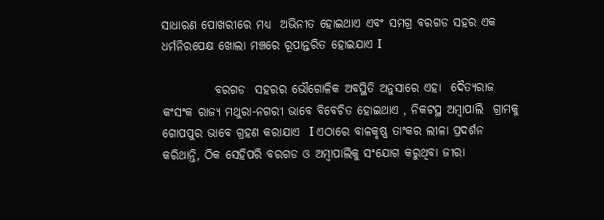ସାଧାରଣ ପୋଖରୀରେ ମଧ୍ୟ  ଅଭିନୀତ ହୋଇଥାଏ ଏବଂ ସମଗ୍ର ବରଗଡ ସହର ଏକ ଧର୍ମନିରପେକ୍ଷ ଖୋଲା ମଞ୍ଚରେ ରୂପାନ୍ତରିତ ହୋଇଯାଏ I

           ବରଗଡ  ସହରର ଭୌଗୋଳିକ ଅବସ୍ଥିତି ଅନୁସାରେ ଏହା  ଦୈତ୍ୟରାଜ କଂସଂକ ରାଜ୍ୟ ମଥୁରା-ନଗରୀ ଭାବେ ବିବେଚିତ ହୋଇଥାଏ , ନିକଟସ୍ଥ ଅମ୍ବାପାଲି  ଗ୍ରାମକୁ ଗୋପପୁର ଭାବେ ଗ୍ରହଣ କରାଯାଏ  I ଏଠାରେ ବାଳକୃଷ୍ଣ ତାଂକର ଲୀଳା ପ୍ରଦର୍ଶନ କରିଥାନ୍ତି, ଠିକ ସେହିପରି ବରଗଡ ଓ ଅମ୍ବାପାଲିକୁ ସଂଯୋଗ କରୁଥିବା ଜୀରା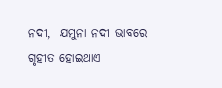ନଦୀ,  ଯମୁନା ନଦୀ ଭାବରେ ଗୃହୀତ ହୋଇଥାଏ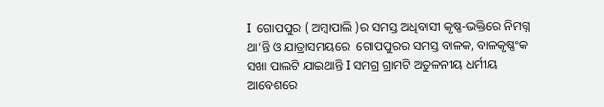I  ଗୋପପୁର ( ଅମ୍ବାପାଲି )ର ସମସ୍ତ ଅଧିବାସୀ କୃଷ୍ଣ-ଭକ୍ତିରେ ନିମଗ୍ନ ଥା‘ନ୍ତି ଓ ଯାତ୍ରାସମୟରେ  ଗୋପପୁରର ସମସ୍ତ ବାଳକ, ବାଳକୃଷ୍ଣଂକ ସଖା ପାଲଟି ଯାଇଥାନ୍ତି I ସମଗ୍ର ଗ୍ରାମଟି ଅତୁଳନୀୟ ଧର୍ମୀୟ ଆବେଶରେ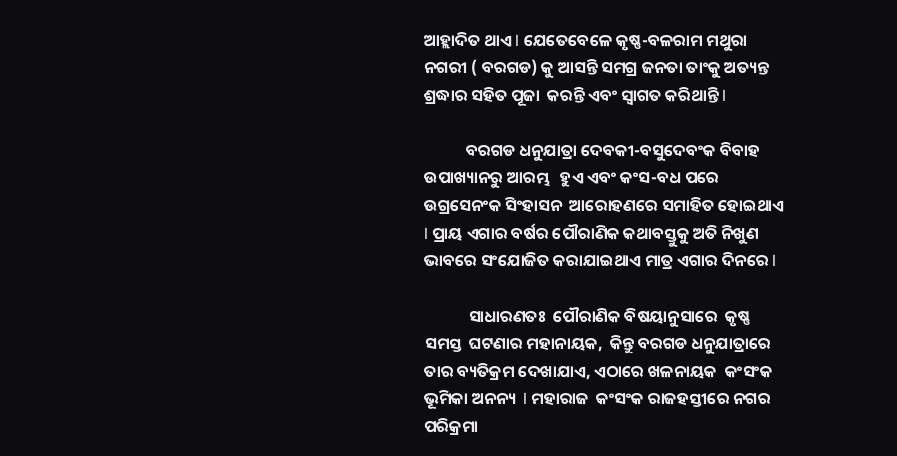ଆହ୍ଲାଦିତ ଥାଏ I ଯେତେବେଳେ କୃଷ୍ଣ-ବଳରାମ ମଥୁରା ନଗରୀ ( ବରଗଡ) କୁ ଆସନ୍ତି ସମଗ୍ର ଜନତା ତାଂକୁ ଅତ୍ୟନ୍ତ ଶ୍ରଦ୍ଧାର ସହିତ ପୂଜା  କରନ୍ତି ଏବଂ ସ୍ୱାଗତ କରିଥାନ୍ତି I

           ବରଗଡ ଧନୁଯାତ୍ରା ଦେବକୀ-ବସୁଦେବଂକ ବିବାହ ଉପାଖ୍ୟାନରୁ ଆରମ୍ଭ   ହୁଏ ଏବଂ କଂସ-ବଧ ପରେ ଉଗ୍ରସେନଂକ ସିଂହାସନ  ଆରୋହଣରେ ସମାହିତ ହୋଇଥାଏ I ପ୍ରାୟ ଏଗାର ବର୍ଷର ପୌରାଣିକ କଥାବସ୍ତୁକୁ ଅତି ନିଖୁଣ ଭାବରେ ସଂଯୋଜିତ କରାଯାଇଥାଏ ମାତ୍ର ଏଗାର ଦିନରେ I

            ସାଧାରଣତଃ  ପୌରାଣିକ ବିଷୟାନୁସାରେ  କୃଷ୍ଣ  ସମସ୍ତ  ଘଟଣାର ମହାନାୟକ,  କିନ୍ତୁ ବରଗଡ ଧନୁଯାତ୍ରାରେ ତାର ବ୍ୟତିକ୍ରମ ଦେଖାଯାଏ, ଏଠାରେ ଖଳନାୟକ  କଂସଂକ ଭୂମିକା ଅନନ୍ୟ  I ମହାରାଜ  କଂସଂକ ରାଜହସ୍ତୀରେ ନଗର ପରିକ୍ରମା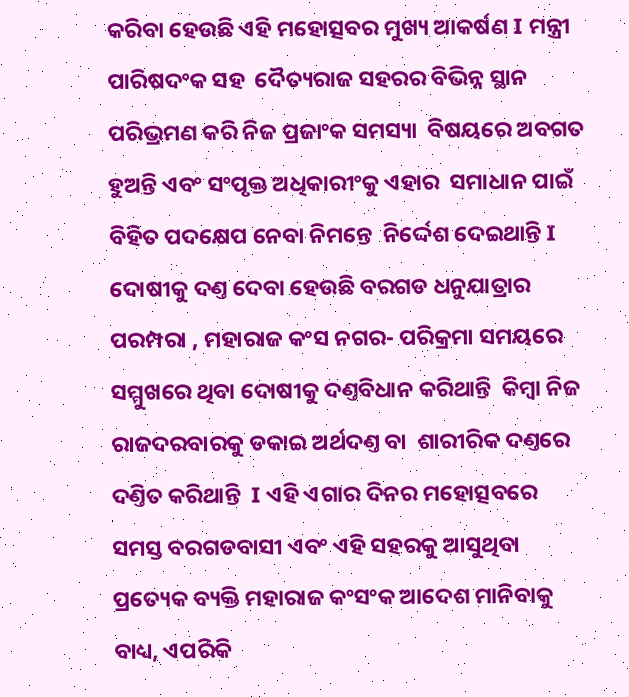କରିବା ହେଉଛି ଏହି ମହୋତ୍ସବର ମୁଖ୍ୟ ଆକର୍ଷଣ I ମନ୍ତ୍ରୀ ପାରିଷଦଂକ ସହ  ଦୈତ୍ୟରାଜ ସହରର ବିଭିନ୍ନ ସ୍ଥାନ ପରିଭ୍ରମଣ କରି ନିଜ ପ୍ରଜାଂକ ସମସ୍ୟା  ବିଷୟରେ ଅବଗତ ହୁଅନ୍ତି ଏବଂ ସଂପୃକ୍ତ ଅଧିକାରୀଂକୁ ଏହାର  ସମାଧାନ ପାଇଁ  ବିହିତ ପଦକ୍ଷେପ ନେବା ନିମନ୍ତେ  ନିର୍ଦ୍ଦେଶ ଦେଇଥାନ୍ତି I ଦୋଷୀକୁ ଦଣ୍ତ ଦେବା ହେଉଛି ବରଗଡ ଧନୁଯାତ୍ରାର ପରମ୍ପରା , ମହାରାଜ କଂସ ନଗର- ପରିକ୍ରମା ସମୟରେ  ସମ୍ମୁଖରେ ଥିବା ଦୋଷୀକୁ ଦଣ୍ତବିଧାନ କରିଥାନ୍ତି  କିମ୍ବା ନିଜ ରାଜଦରବାରକୁ ଡକାଇ ଅର୍ଥଦଣ୍ତ ବା  ଶାରୀରିକ ଦଣ୍ତରେ  ଦଣ୍ତିତ କରିଥାନ୍ତି  I ଏହି ଏଗାର ଦିନର ମହୋତ୍ସବରେ  ସମସ୍ତ ବରଗଡବାସୀ ଏବଂ ଏହି ସହରକୁ ଆସୁଥିବା ପ୍ରତ୍ୟେକ ବ୍ୟକ୍ତି ମହାରାଜ କଂସଂକ ଆଦେଶ ମାନିବାକୁ ବାଧ୍ୟ, ଏପରିକି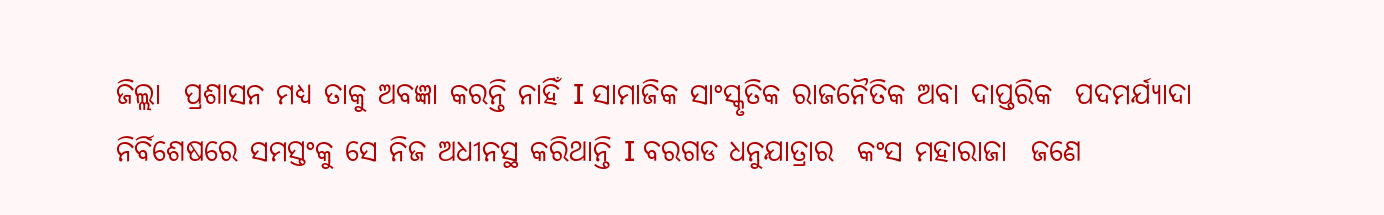ଜିଲ୍ଲା  ପ୍ରଶାସନ ମଧ୍ୟ ତାକୁ ଅବଜ୍ଞା କରନ୍ତି ନାହିଁ I ସାମାଜିକ ସାଂସ୍କୃତିକ ରାଜନୈତିକ ଅବା ଦାପ୍ତରିକ  ପଦମର୍ଯ୍ୟାଦା ନିର୍ବିଶେଷରେ ସମସ୍ତଂକୁ ସେ ନିଜ ଅଧୀନସ୍ଥ କରିଥାନ୍ତି I ବରଗଡ ଧନୁଯାତ୍ରାର  କଂସ ମହାରାଜା  ଜଣେ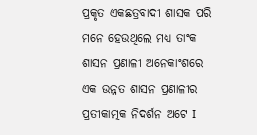ପ୍ରକୃତ ଏକଛତ୍ରବାଦୀ ଶାସକ ପରି ମନେ ହେଉଥିଲେ ମଧ୍ୟ ତାଂକ ଶାସନ ପ୍ରଣାଳୀ ଅନେକାଂଶରେ ଏକ ଉନ୍ନତ ଶାସନ ପ୍ରଣାଳୀର ପ୍ରତୀକାତ୍ମକ ନିଦର୍ଶନ ଅଟେ I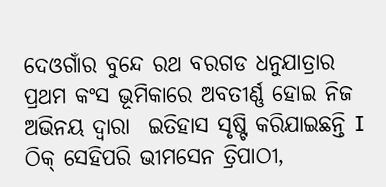ଦେଓଗାଁର ବୁନ୍ଦେ ରଥ ବରଗଡ ଧନୁଯାତ୍ରାର ପ୍ରଥମ କଂସ ଭୂମିକାରେ ଅବତୀର୍ଣ୍ଣ ହୋଇ ନିଜ ଅଭିନୟ ଦ୍ୱାରା  ଇତିହାସ ସୃଷ୍ଟି କରିଯାଇଛନ୍ତି I  ଠିକ୍ ସେହିପରି ଭୀମସେନ ତ୍ରିପାଠୀ,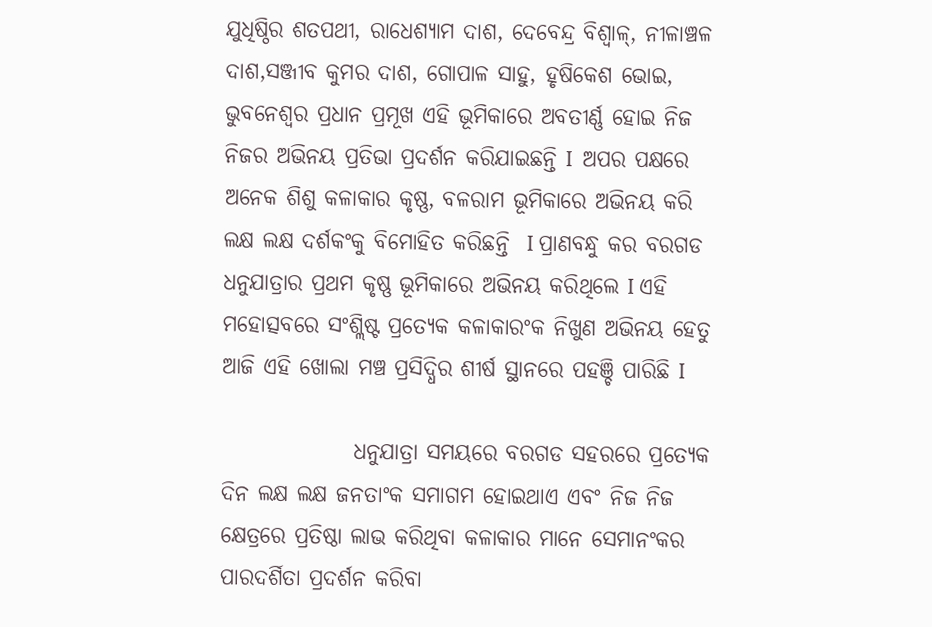ଯୁଧିଷ୍ଠିର ଶତପଥୀ, ରାଧେଶ୍ୟାମ ଦାଶ, ଦେବେନ୍ଦ୍ର ବିଶ୍ୱାଳ୍, ନୀଳାଞ୍ଚଳ ଦାଶ,ସଞ୍ଜୀବ କୁମର ଦାଶ, ଗୋପାଳ ସାହୁ, ହୃଷିକେଶ ଭୋଇ, ଭୁବନେଶ୍ୱର ପ୍ରଧାନ ପ୍ରମୂଖ ଏହି ଭୂମିକାରେ ଅବତୀର୍ଣ୍ଣ ହୋଇ ନିଜ  ନିଜର ଅଭିନୟ ପ୍ରତିଭା ପ୍ରଦର୍ଶନ କରିଯାଇଛନ୍ତି I  ଅପର ପକ୍ଷରେ ଅନେକ ଶିଶୁ କଳାକାର କୃଷ୍ଣ, ବଳରାମ ଭୂମିକାରେ ଅଭିନୟ କରି ଲକ୍ଷ ଲକ୍ଷ ଦର୍ଶକଂକୁ ବିମୋହିତ କରିଛନ୍ତି  I ପ୍ରାଣବନ୍ଧୁ କର ବରଗଡ ଧନୁଯାତ୍ରାର ପ୍ରଥମ କୃଷ୍ଣ ଭୂମିକାରେ ଅଭିନୟ କରିଥିଲେ I ଏହି ମହୋତ୍ସବରେ ସଂଶ୍ଲିଷ୍ଟ ପ୍ରତ୍ୟେକ କଳାକାରଂକ ନିଖୁଣ ଅଭିନୟ ହେତୁ ଆଜି ଏହି ଖୋଲା ମଞ୍ଚ ପ୍ରସିଦ୍ଧିର ଶୀର୍ଷ ସ୍ଥାନରେ ପହଞ୍ଚି ପାରିଛି I

               ଧନୁଯାତ୍ରା ସମୟରେ ବରଗଡ ସହରରେ ପ୍ରତ୍ୟେକ ଦିନ ଲକ୍ଷ ଲକ୍ଷ ଜନତାଂକ ସମାଗମ ହୋଇଥାଏ ଏବଂ ନିଜ ନିଜ କ୍ଷେତ୍ରରେ ପ୍ରତିଷ୍ଠା ଲାଭ କରିଥିବା କଳାକାର ମାନେ ସେମାନଂକର ପାରଦର୍ଶିତା ପ୍ରଦର୍ଶନ କରିବା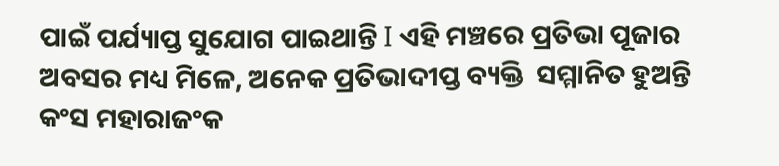ପାଇଁ ପର୍ଯ୍ୟାପ୍ତ ସୁଯୋଗ ପାଇଥାନ୍ତି I ଏହି ମଞ୍ଚରେ ପ୍ରତିଭା ପୂଜାର ଅବସର ମଧ୍ୟ ମିଳେ, ଅନେକ ପ୍ରତିଭାଦୀପ୍ତ ବ୍ୟକ୍ତି  ସମ୍ମାନିତ ହୁଅନ୍ତି   କଂସ ମହାରାଜଂକ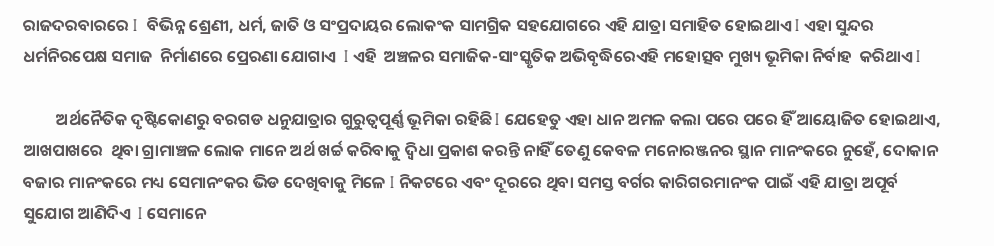ରାଜଦରବାରରେ I  ବିଭିନ୍ନ ଶ୍ରେଣୀ, ଧର୍ମ, ଜାତି ଓ ସଂପ୍ରଦାୟର ଲୋକଂକ ସାମଗ୍ରିକ ସହଯୋଗରେ ଏହି ଯାତ୍ରା ସମାହିତ ହୋଇଥାଏ I ଏହା ସୁନ୍ଦର ଧର୍ମନିରପେକ୍ଷ ସମାଜ  ନିର୍ମାଣରେ ପ୍ରେରଣା ଯୋଗାଏ  I ଏହି  ଅଞ୍ଚଳର ସମାଜିକ-ସାଂସ୍କୃତିକ ଅଭିବୃଦ୍ଧିରେଏହି ମହୋତ୍ସବ ମୁଖ୍ୟ ଭୂମିକା ନିର୍ବାହ  କରିଥାଏ I

         ଅର୍ଥନୈତିକ ଦୃଷ୍ଟିକୋଣରୁ ବରଗଡ ଧନୁଯାତ୍ରାର ଗୁରୁତ୍ୱପୂର୍ଣ୍ଣ ଭୂମିକା ରହିଛି I ଯେହେତୁ ଏହା ଧାନ ଅମଳ କଲା ପରେ ପରେ ହିଁ ଆୟୋଜିତ ହୋଇଥାଏ, ଆଖପାଖରେ  ଥିବା ଗ୍ରାମାଞ୍ଚଳ ଲୋକ ମାନେ ଅର୍ଥ ଖର୍ଚ୍ଚ କରିବାକୁ ଦ୍ୱିଧା ପ୍ରକାଶ କରନ୍ତି ନାହିଁ ତେଣୁ କେବଳ ମନୋରଞ୍ଜନର ସ୍ଥାନ ମାନଂକରେ ନୁହେଁ, ଦୋକାନ ବଜାର ମାନଂକରେ ମଧ୍ୟ ସେମାନଂକର ଭିଡ ଦେଖିବାକୁ ମିଳେ I ନିକଟରେ ଏବଂ ଦୂରରେ ଥିବା ସମସ୍ତ ବର୍ଗର କାରିଗରମାନଂକ ପାଇଁ ଏହି ଯାତ୍ରା ଅପୂର୍ବ ସୁଯୋଗ ଆଣିଦିଏ  I ସେମାନେ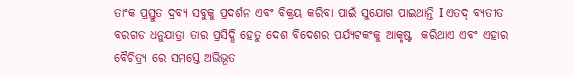ତାଂକ ପ୍ରସ୍ତୁତ ଦ୍ରବ୍ୟ ସବୁକୁ ପ୍ରଦର୍ଶନ ଏବଂ ବିକ୍ରୟ କରିବା ପାଇଁ ସୁଯୋଗ ପାଇଥାନ୍ତି I ଏତଦ୍ ବ୍ୟତୀତ ବରଗଡ ଧନୁଯାତ୍ରା ତାର ପ୍ରସିଦ୍ଧି ହେତୁ ଦେଶ ବିଦେଶର ପର୍ଯ୍ୟଟକଂକୁ ଆକୃଷ୍ଟ  କରିଥାଏ ଏବଂ ଏହାର ବୈଚିତ୍ର୍ୟ ରେ ସମସ୍ତେ ଅଭିଭୂତ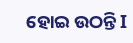ହୋଇ ଉଠନ୍ତି I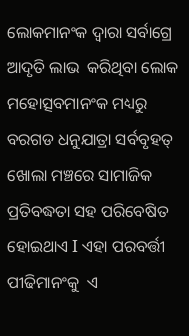ଲୋକମାନଂକ ଦ୍ୱାରା ସର୍ବାଗ୍ରେ ଆଦୃତି ଲାଭ  କରିଥିବା ଲୋକ ମହୋତ୍ସବମାନଂକ ମଧ୍ୟରୁ  ବରଗଡ ଧନୁଯାତ୍ରା ସର୍ବବୃହତ୍ ଖୋଲା ମଞ୍ଚରେ ସାମାଜିକ ପ୍ରତିବଦ୍ଧତା ସହ ପରିବେଷିତ ହୋଇଥାଏ I ଏହା ପରବର୍ତ୍ତୀ ପୀଢିମାନଂକୁ  ଏ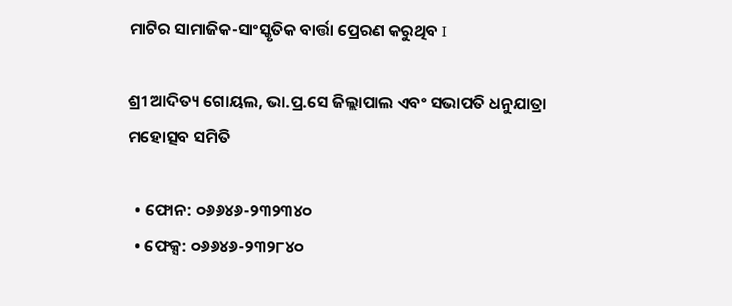ମାଟିର ସାମାଜିକ-ସାଂସ୍କୃତିକ ବାର୍ତ୍ତା ପ୍ରେରଣ କରୁଥିବ I

ଶ୍ରୀ ଆଦିତ୍ୟ ଗୋୟଲ, ଭା.ପ୍ର.ସେ ଜିଲ୍ଲାପାଲ ଏବଂ ସଭାପତି ଧନୁଯାତ୍ରା ମହୋତ୍ସବ ସମିତି

  • ଫୋନ: ୦୬୬୪୬-୨୩୨୩୪୦
  • ଫେକ୍ସ: ୦୬୬୪୬-୨୩୨୮୪୦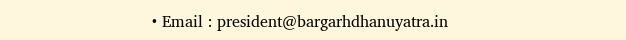• Email : president@bargarhdhanuyatra.in